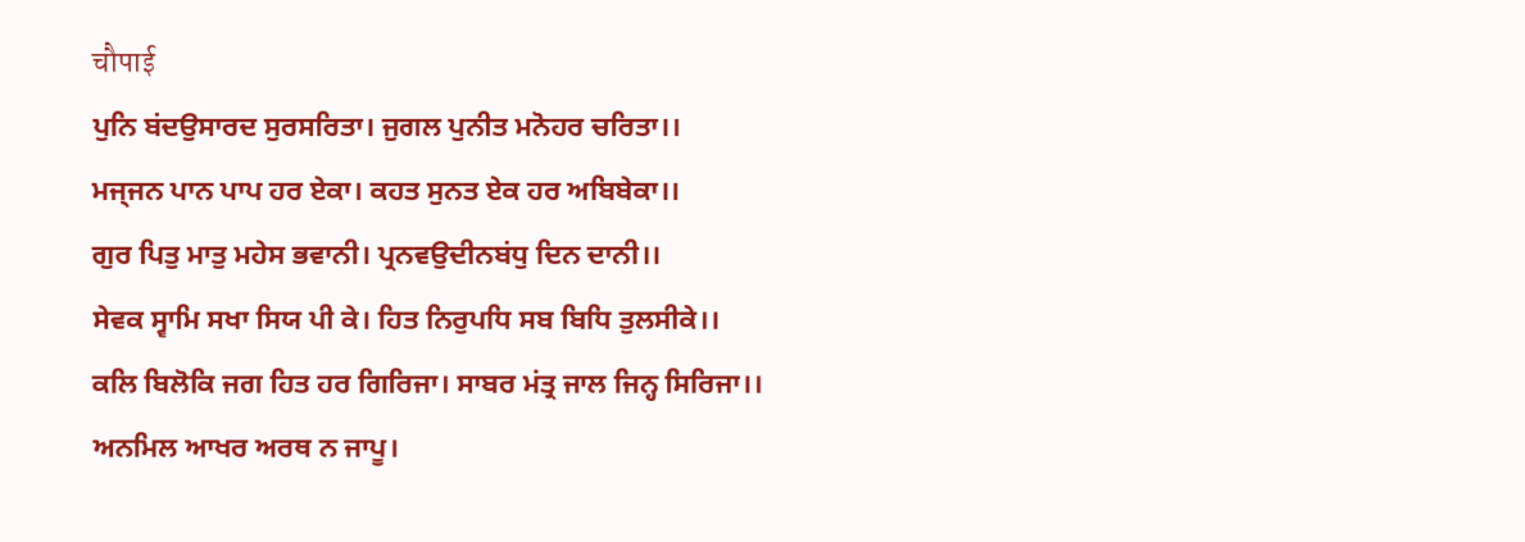चौपाई
ਪੁਨਿ ਬਂਦਉਸਾਰਦ ਸੁਰਸਰਿਤਾ। ਜੁਗਲ ਪੁਨੀਤ ਮਨੋਹਰ ਚਰਿਤਾ।।
ਮਜ੍ਜਨ ਪਾਨ ਪਾਪ ਹਰ ਏਕਾ। ਕਹਤ ਸੁਨਤ ਏਕ ਹਰ ਅਬਿਬੇਕਾ।।
ਗੁਰ ਪਿਤੁ ਮਾਤੁ ਮਹੇਸ ਭਵਾਨੀ। ਪ੍ਰਨਵਉਦੀਨਬਂਧੁ ਦਿਨ ਦਾਨੀ।।
ਸੇਵਕ ਸ੍ਵਾਮਿ ਸਖਾ ਸਿਯ ਪੀ ਕੇ। ਹਿਤ ਨਿਰੁਪਧਿ ਸਬ ਬਿਧਿ ਤੁਲਸੀਕੇ।।
ਕਲਿ ਬਿਲੋਕਿ ਜਗ ਹਿਤ ਹਰ ਗਿਰਿਜਾ। ਸਾਬਰ ਮਂਤ੍ਰ ਜਾਲ ਜਿਨ੍ਹ ਸਿਰਿਜਾ।।
ਅਨਮਿਲ ਆਖਰ ਅਰਥ ਨ ਜਾਪੂ।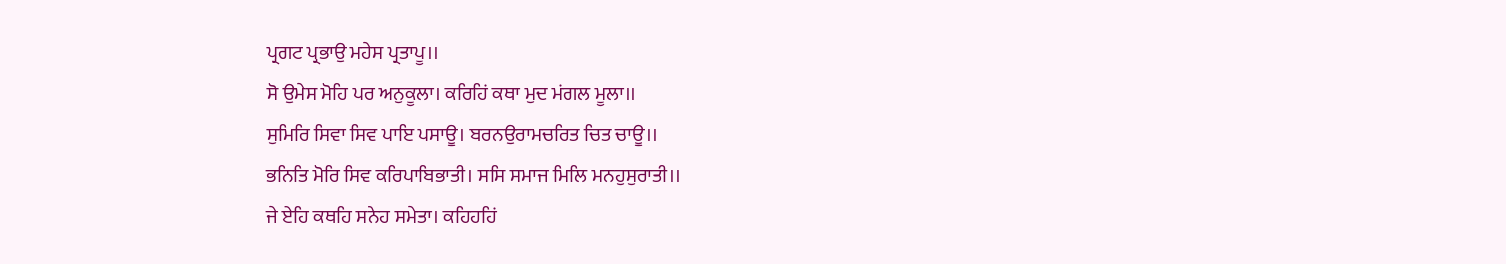ਪ੍ਰਗਟ ਪ੍ਰਭਾਉ ਮਹੇਸ ਪ੍ਰਤਾਪੂ।।
ਸੋ ਉਮੇਸ ਮੋਹਿ ਪਰ ਅਨੁਕੂਲਾ। ਕਰਿਹਿਂ ਕਥਾ ਮੁਦ ਮਂਗਲ ਮੂਲਾ।।
ਸੁਮਿਰਿ ਸਿਵਾ ਸਿਵ ਪਾਇ ਪਸਾਊ। ਬਰਨਉਰਾਮਚਰਿਤ ਚਿਤ ਚਾਊ।।
ਭਨਿਤਿ ਮੋਰਿ ਸਿਵ ਕਰਿਪਾਬਿਭਾਤੀ। ਸਸਿ ਸਮਾਜ ਮਿਲਿ ਮਨਹੁਸੁਰਾਤੀ।।
ਜੇ ਏਹਿ ਕਥਹਿ ਸਨੇਹ ਸਮੇਤਾ। ਕਹਿਹਹਿਂ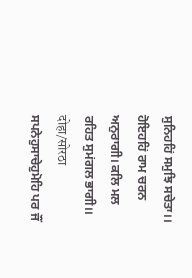ਸੁਨਿਹਹਿਂ ਸਮੁਝਿ ਸਚੇਤਾ।।
ਹੋਇਹਹਿਂ ਰਾਮ ਚਰਨ ਅਨੁਰਾਗੀ। ਕਲਿ ਮਲ ਰਹਿਤ ਸੁਮਂਗਲ ਭਾਗੀ।।
दोहा/सोरठा
ਸਪਨੇਹੁਸਾਚੇਹੁਮੋਹਿ ਪਰ ਜੌਂ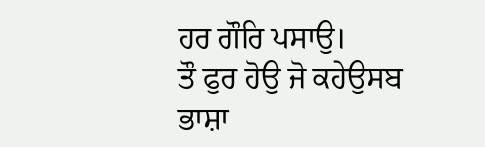ਹਰ ਗੌਰਿ ਪਸਾਉ।
ਤੌ ਫੁਰ ਹੋਉ ਜੋ ਕਹੇਉਸਬ ਭਾਸ਼ਾ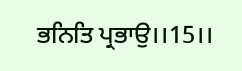ਭਨਿਤਿ ਪ੍ਰਭਾਉ।।15।।